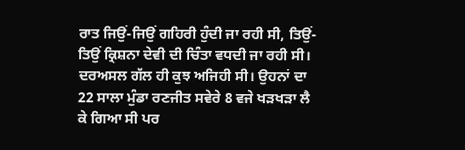ਰਾਤ ਜਿਉਂ-ਜਿਉਂ ਗਹਿਰੀ ਹੁੰਦੀ ਜਾ ਰਹੀ ਸੀ, ਤਿਉਂ-ਤਿਉਂ ਕ੍ਰਿਸ਼ਨਾ ਦੇਵੀ ਦੀ ਚਿੰਤਾ ਵਧਦੀ ਜਾ ਰਹੀ ਸੀ। ਦਰਅਸਲ ਗੱਲ ਹੀ ਕੁਝ ਅਜਿਹੀ ਸੀ। ਉਹਨਾਂ ਦਾ 22 ਸਾਲਾ ਮੁੰਡਾ ਰਣਜੀਤ ਸਵੇਰੇ 8 ਵਜੇ ਖੜਖੜਾ ਲੈ ਕੇ ਗਿਆ ਸੀ ਪਰ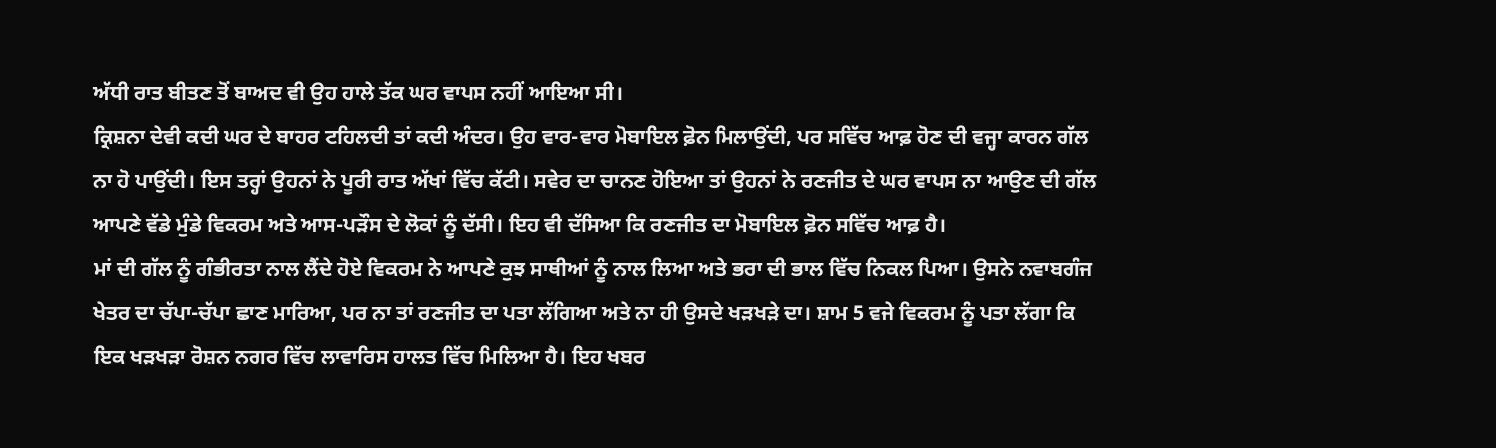ਅੱਧੀ ਰਾਤ ਬੀਤਣ ਤੋਂ ਬਾਅਦ ਵੀ ਉਹ ਹਾਲੇ ਤੱਕ ਘਰ ਵਾਪਸ ਨਹੀਂ ਆਇਆ ਸੀ।
ਕ੍ਰਿਸ਼ਨਾ ਦੇਵੀ ਕਦੀ ਘਰ ਦੇ ਬਾਹਰ ਟਹਿਲਦੀ ਤਾਂ ਕਦੀ ਅੰਦਰ। ਉਹ ਵਾਰ-ਵਾਰ ਮੋਬਾਇਲ ਫ਼ੋਨ ਮਿਲਾਉਂਦੀ, ਪਰ ਸਵਿੱਚ ਆਫ਼ ਹੋਣ ਦੀ ਵਜ੍ਹਾ ਕਾਰਨ ਗੱਲ ਨਾ ਹੋ ਪਾਉਂਦੀ। ਇਸ ਤਰ੍ਹਾਂ ਉਹਨਾਂ ਨੇ ਪੂਰੀ ਰਾਤ ਅੱਖਾਂ ਵਿੱਚ ਕੱਟੀ। ਸਵੇਰ ਦਾ ਚਾਨਣ ਹੋਇਆ ਤਾਂ ਉਹਨਾਂ ਨੇ ਰਣਜੀਤ ਦੇ ਘਰ ਵਾਪਸ ਨਾ ਆਉਣ ਦੀ ਗੱਲ ਆਪਣੇ ਵੱਡੇ ਮੁੰਡੇ ਵਿਕਰਮ ਅਤੇ ਆਸ-ਪੜੌਸ ਦੇ ਲੋਕਾਂ ਨੂੰ ਦੱਸੀ। ਇਹ ਵੀ ਦੱਸਿਆ ਕਿ ਰਣਜੀਤ ਦਾ ਮੋਬਾਇਲ ਫ਼ੋਨ ਸਵਿੱਚ ਆਫ਼ ਹੈ।
ਮਾਂ ਦੀ ਗੱਲ ਨੂੰ ਗੰਭੀਰਤਾ ਨਾਲ ਲੈਂਦੇ ਹੋਏ ਵਿਕਰਮ ਨੇ ਆਪਣੇ ਕੁਝ ਸਾਥੀਆਂ ਨੂੰ ਨਾਲ ਲਿਆ ਅਤੇ ਭਰਾ ਦੀ ਭਾਲ ਵਿੱਚ ਨਿਕਲ ਪਿਆ। ਉਸਨੇ ਨਵਾਬਗੰਜ ਖੇਤਰ ਦਾ ਚੱਪਾ-ਚੱਪਾ ਛਾਣ ਮਾਰਿਆ, ਪਰ ਨਾ ਤਾਂ ਰਣਜੀਤ ਦਾ ਪਤਾ ਲੱਗਿਆ ਅਤੇ ਨਾ ਹੀ ਉਸਦੇ ਖੜਖੜੇ ਦਾ। ਸ਼ਾਮ 5 ਵਜੇ ਵਿਕਰਮ ਨੂੰ ਪਤਾ ਲੱਗਾ ਕਿ ਇਕ ਖੜਖੜਾ ਰੋਸ਼ਨ ਨਗਰ ਵਿੱਚ ਲਾਵਾਰਿਸ ਹਾਲਤ ਵਿੱਚ ਮਿਲਿਆ ਹੈ। ਇਹ ਖਬਰ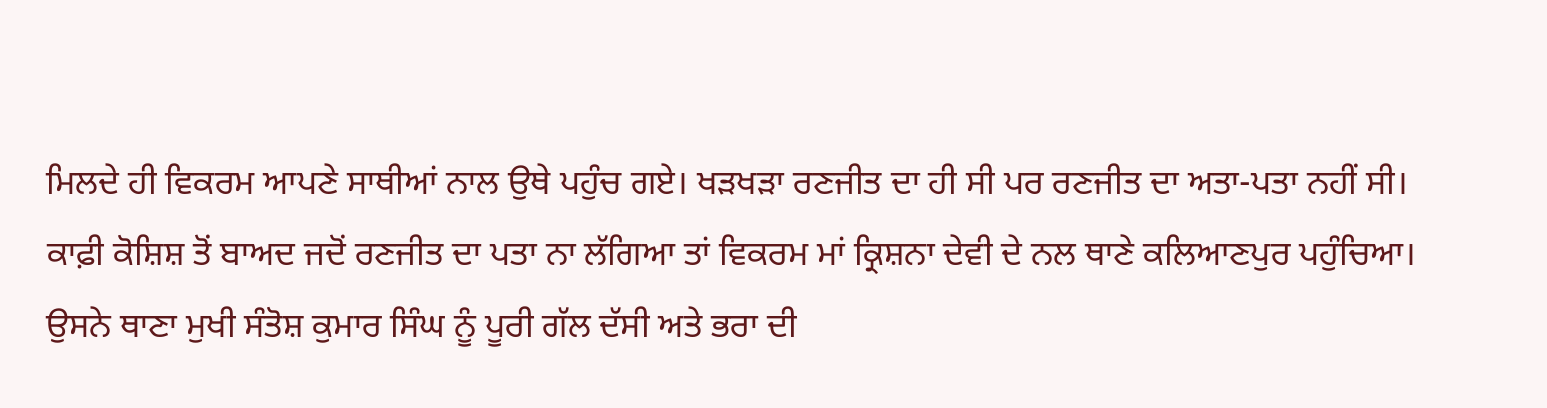ਮਿਲਦੇ ਹੀ ਵਿਕਰਮ ਆਪਣੇ ਸਾਥੀਆਂ ਨਾਲ ਉਥੇ ਪਹੁੰਚ ਗਏ। ਖੜਖੜਾ ਰਣਜੀਤ ਦਾ ਹੀ ਸੀ ਪਰ ਰਣਜੀਤ ਦਾ ਅਤਾ-ਪਤਾ ਨਹੀਂ ਸੀ।
ਕਾਫ਼ੀ ਕੋਸ਼ਿਸ਼ ਤੋਂ ਬਾਅਦ ਜਦੋਂ ਰਣਜੀਤ ਦਾ ਪਤਾ ਨਾ ਲੱਗਿਆ ਤਾਂ ਵਿਕਰਮ ਮਾਂ ਕ੍ਰਿਸ਼ਨਾ ਦੇਵੀ ਦੇ ਨਲ ਥਾਣੇ ਕਲਿਆਣਪੁਰ ਪਹੁੰਚਿਆ। ਉਸਨੇ ਥਾਣਾ ਮੁਖੀ ਸੰਤੋਸ਼ ਕੁਮਾਰ ਸਿੰਘ ਨੂੰ ਪੂਰੀ ਗੱਲ ਦੱਸੀ ਅਤੇ ਭਰਾ ਦੀ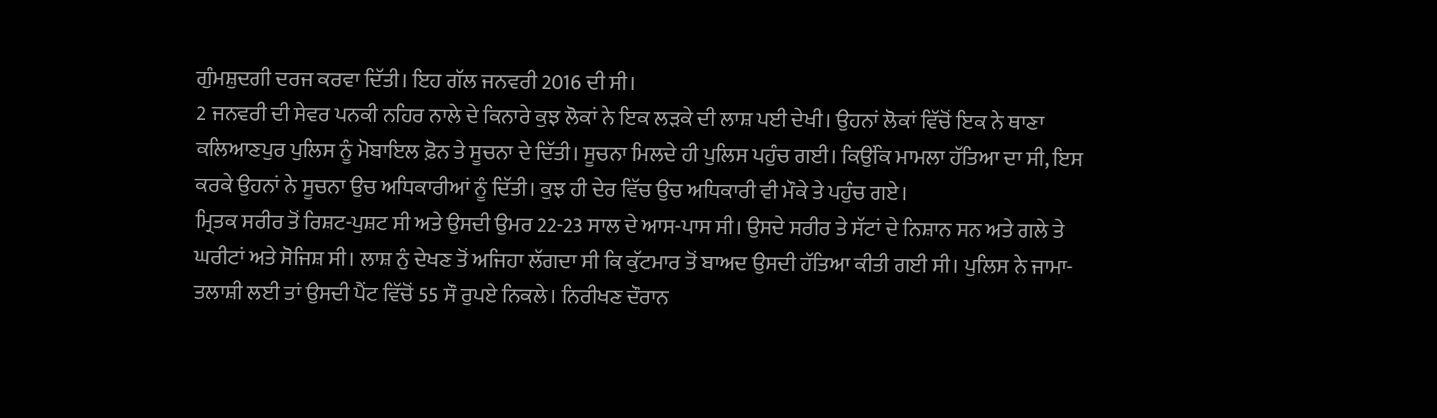ਗੁੰਮਸ਼ੁਦਗੀ ਦਰਜ ਕਰਵਾ ਦਿੱਤੀ। ਇਹ ਗੱਲ ਜਨਵਰੀ 2016 ਦੀ ਸੀ।
2 ਜਨਵਰੀ ਦੀ ਸੇਵਰ ਪਨਕੀ ਨਹਿਰ ਨਾਲੇ ਦੇ ਕਿਨਾਰੇ ਕੁਝ ਲੋਕਾਂ ਨੇ ਇਕ ਲੜਕੇ ਦੀ ਲਾਸ਼ ਪਈ ਦੇਖੀ। ਉਹਨਾਂ ਲੋਕਾਂ ਵਿੱਚੋਂ ਇਕ ਨੇ ਥਾਣਾ ਕਲਿਆਣਪੁਰ ਪੁਲਿਸ ਨੂੰ ਮੋਬਾਇਲ ਫ਼ੋਨ ਤੇ ਸੂਚਨਾ ਦੇ ਦਿੱਤੀ। ਸੂਚਨਾ ਮਿਲਦੇ ਹੀ ਪੁਲਿਸ ਪਹੁੰਚ ਗਈ। ਕਿਉਂਕਿ ਮਾਮਲਾ ਹੱਤਿਆ ਦਾ ਸੀ, ਇਸ ਕਰਕੇ ਉਹਨਾਂ ਨੇ ਸੂਚਨਾ ਉਚ ਅਧਿਕਾਰੀਆਂ ਨੂੰ ਦਿੱਤੀ। ਕੁਝ ਹੀ ਦੇਰ ਵਿੱਚ ਉਚ ਅਧਿਕਾਰੀ ਵੀ ਮੌਕੇ ਤੇ ਪਹੁੰਚ ਗਏ।
ਮ੍ਰਿਤਕ ਸਰੀਰ ਤੋਂ ਰਿਸ਼ਟ-ਪੁਸ਼ਟ ਸੀ ਅਤੇ ਉਸਦੀ ਉਮਰ 22-23 ਸਾਲ ਦੇ ਆਸ-ਪਾਸ ਸੀ। ਉਸਦੇ ਸਰੀਰ ਤੇ ਸੱਟਾਂ ਦੇ ਨਿਸ਼ਾਨ ਸਨ ਅਤੇ ਗਲੇ ਤੇ ਘਰੀਟਾਂ ਅਤੇ ਸੋਜਿਸ਼ ਸੀ। ਲਾਸ਼ ਨੁੰ ਦੇਖਣ ਤੋਂ ਅਜਿਹਾ ਲੱਗਦਾ ਸੀ ਕਿ ਕੁੱਟਮਾਰ ਤੋਂ ਬਾਅਦ ਉਸਦੀ ਹੱਤਿਆ ਕੀਤੀ ਗਈ ਸੀ। ਪੁਲਿਸ ਨੇ ਜਾਮਾ-ਤਲਾਸ਼ੀ ਲਈ ਤਾਂ ਉਸਦੀ ਪੈਂਟ ਵਿੱਚੋਂ 55 ਸੌ ਰੁਪਏ ਨਿਕਲੇ। ਨਿਰੀਖਣ ਦੌਰਾਨ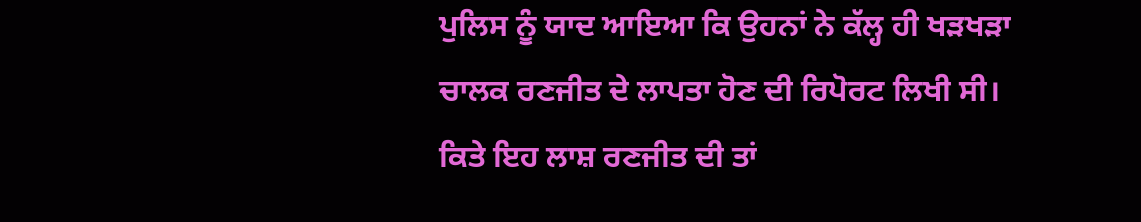ਪੁਲਿਸ ਨੂੰ ਯਾਦ ਆਇਆ ਕਿ ਉਹਨਾਂ ਨੇ ਕੱਲ੍ਹ ਹੀ ਖੜਖੜਾ ਚਾਲਕ ਰਣਜੀਤ ਦੇ ਲਾਪਤਾ ਹੋਣ ਦੀ ਰਿਪੋਰਟ ਲਿਖੀ ਸੀ। ਕਿਤੇ ਇਹ ਲਾਸ਼ ਰਣਜੀਤ ਦੀ ਤਾਂ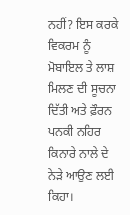ਨਹੀਂ? ਇਸ ਕਰਕੇ ਵਿਕਰਮ ਨੂੰ ਮੋਬਾਇਲ ਤੇ ਲਾਸ਼ ਮਿਲਣ ਦੀ ਸੂਚਨਾ ਦਿੱਤੀ ਅਤੇ ਫ਼ੌਰਨ ਪਨਕੀ ਨਹਿਰ ਕਿਨਾਰੇ ਨਾਲੇ ਦੇ ਨੇੜੇ ਆਉਣ ਲਈ ਕਿਹਾ।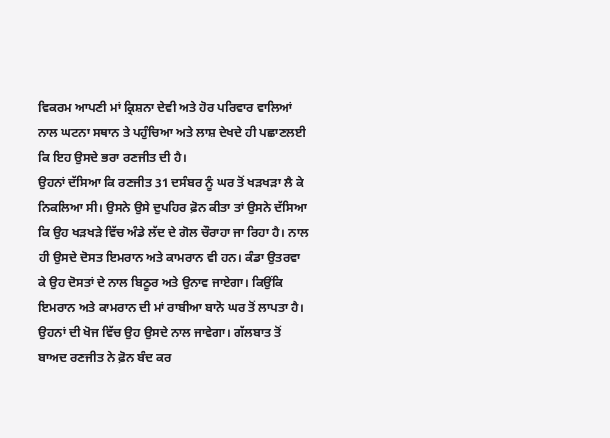ਵਿਕਰਮ ਆਪਣੀ ਮਾਂ ਕ੍ਰਿਸ਼ਨਾ ਦੇਵੀ ਅਤੇ ਹੋਰ ਪਰਿਵਾਰ ਵਾਲਿਆਂ ਨਾਲ ਘਟਨਾ ਸਥਾਨ ਤੇ ਪਹੁੰਚਿਆ ਅਤੇ ਲਾਸ਼ ਦੇਖਦੇ ਹੀ ਪਛਾਣਲਈ ਕਿ ਇਹ ਉਸਦੇ ਭਰਾ ਰਣਜੀਤ ਦੀ ਹੈ।
ਉਹਨਾਂ ਦੱਸਿਆ ਕਿ ਰਣਜੀਤ 31 ਦਸੰਬਰ ਨੂੰ ਘਰ ਤੋਂ ਖੜਖੜਾ ਲੈ ਕੇ ਨਿਕਲਿਆ ਸੀ। ਉਸਨੇ ਉਸੇ ਦੁਪਹਿਰ ਫ਼ੋਨ ਕੀਤਾ ਤਾਂ ਉਸਨੇ ਦੱਸਿਆ ਕਿ ਉਹ ਖੜਖੜੇ ਵਿੱਚ ਅੰਡੇ ਲੱਦ ਦੇ ਗੋਲ ਚੌਰਾਹਾ ਜਾ ਰਿਹਾ ਹੈ। ਨਾਲ ਹੀ ਉਸਦੇ ਦੋਸਤ ਇਮਰਾਨ ਅਤੇ ਕਾਮਰਾਨ ਵੀ ਹਨ। ਕੰਡਾ ਉਤਰਵਾ ਕੇ ਉਹ ਦੋਸਤਾਂ ਦੇ ਨਾਲ ਬਿਠੂਰ ਅਤੇ ਉਨਾਵ ਜਾਏਗਾ। ਕਿਉਂਕਿ ਇਮਰਾਨ ਅਤੇ ਕਾਮਰਾਨ ਦੀ ਮਾਂ ਰਾਬੀਆ ਬਾਨੋ ਘਰ ਤੋਂ ਲਾਪਤਾ ਹੈ। ਉਹਨਾਂ ਦੀ ਖੋਜ ਵਿੱਚ ਉਹ ਉਸਦੇ ਨਾਲ ਜਾਵੇਗਾ। ਗੱਲਬਾਤ ਤੋਂ ਬਾਅਦ ਰਣਜੀਤ ਨੇ ਫ਼ੋਨ ਬੰਦ ਕਰ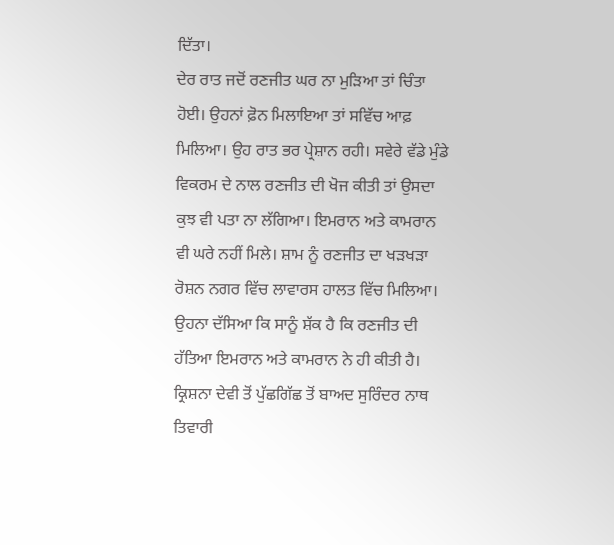ਦਿੱਤਾ।
ਦੇਰ ਰਾਤ ਜਦੋਂ ਰਣਜੀਤ ਘਰ ਨਾ ਮੁੜਿਆ ਤਾਂ ਚਿੰਤਾ ਹੋਈ। ਉਹਨਾਂ ਫ਼ੋਨ ਮਿਲਾਇਆ ਤਾਂ ਸਵਿੱਚ ਆਫ਼ ਮਿਲਿਆ। ਉਹ ਰਾਤ ਭਰ ਪ੍ਰੇਸ਼ਾਨ ਰਹੀ। ਸਵੇਰੇ ਵੱਡੇ ਮੁੰਡੇ ਵਿਕਰਮ ਦੇ ਨਾਲ ਰਣਜੀਤ ਦੀ ਖੋਜ ਕੀਤੀ ਤਾਂ ਉਸਦਾ ਕੁਝ ਵੀ ਪਤਾ ਨਾ ਲੱਗਿਆ। ਇਮਰਾਨ ਅਤੇ ਕਾਮਰਾਨ ਵੀ ਘਰੇ ਨਹੀਂ ਮਿਲੇ। ਸ਼ਾਮ ਨੂੰ ਰਣਜੀਤ ਦਾ ਖੜਖੜਾ ਰੋਸ਼ਨ ਨਗਰ ਵਿੱਚ ਲਾਵਾਰਸ ਹਾਲਤ ਵਿੱਚ ਮਿਲਿਆ।
ਉਹਨਾ ਦੱਸਿਆ ਕਿ ਸਾਨੂੰ ਸ਼ੱਕ ਹੈ ਕਿ ਰਣਜੀਤ ਦੀ ਹੱਤਿਆ ਇਮਰਾਨ ਅਤੇ ਕਾਮਰਾਨ ਨੇ ਹੀ ਕੀਤੀ ਹੈ।
ਕ੍ਰਿਸ਼ਨਾ ਦੇਵੀ ਤੋਂ ਪੁੱਛਗਿੱਛ ਤੋਂ ਬਾਅਦ ਸੁਰਿੰਦਰ ਨਾਥ ਤਿਵਾਰੀ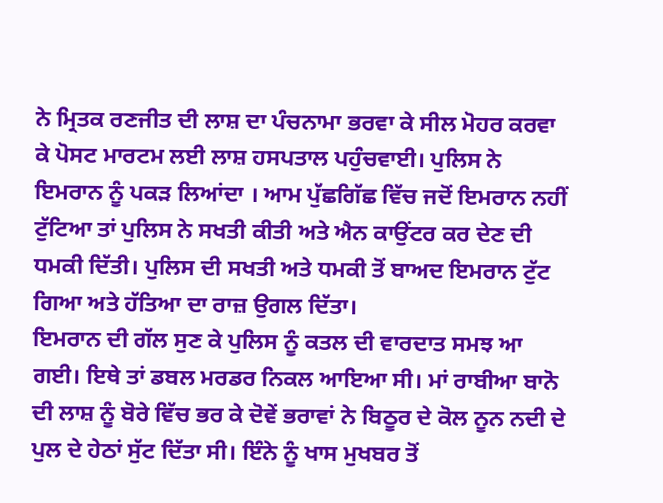ਨੇ ਮ੍ਰਿਤਕ ਰਣਜੀਤ ਦੀ ਲਾਸ਼ ਦਾ ਪੰਚਨਾਮਾ ਭਰਵਾ ਕੇ ਸੀਲ ਮੋਹਰ ਕਰਵਾ ਕੇ ਪੋਸਟ ਮਾਰਟਮ ਲਈ ਲਾਸ਼ ਹਸਪਤਾਲ ਪਹੁੰਚਵਾਈ। ਪੁਲਿਸ ਨੇ ਇਮਰਾਨ ਨੂੰ ਪਕੜ ਲਿਆਂਦਾ । ਆਮ ਪੁੱਛਗਿੱਛ ਵਿੱਚ ਜਦੋਂ ਇਮਰਾਨ ਨਹੀਂ ਟੁੱਟਿਆ ਤਾਂ ਪੁਲਿਸ ਨੇ ਸਖਤੀ ਕੀਤੀ ਅਤੇ ਐਨ ਕਾਉਂਟਰ ਕਰ ਦੇਣ ਦੀ ਧਮਕੀ ਦਿੱਤੀ। ਪੁਲਿਸ ਦੀ ਸਖਤੀ ਅਤੇ ਧਮਕੀ ਤੋਂ ਬਾਅਦ ਇਮਰਾਨ ਟੁੱਟ ਗਿਆ ਅਤੇ ਹੱਤਿਆ ਦਾ ਰਾਜ਼ ਉਗਲ ਦਿੱਤਾ।
ਇਮਰਾਨ ਦੀ ਗੱਲ ਸੁਣ ਕੇ ਪੁਲਿਸ ਨੂੰ ਕਤਲ ਦੀ ਵਾਰਦਾਤ ਸਮਝ ਆ ਗਈ। ਇਥੇ ਤਾਂ ਡਬਲ ਮਰਡਰ ਨਿਕਲ ਆਇਆ ਸੀ। ਮਾਂ ਰਾਬੀਆ ਬਾਨੋ ਦੀ ਲਾਸ਼ ਨੂੰ ਬੋਰੇ ਵਿੱਚ ਭਰ ਕੇ ਦੋਵੇਂ ਭਰਾਵਾਂ ਨੇ ਬਿਠੂਰ ਦੇ ਕੋਲ ਨੂਨ ਨਦੀ ਦੇ ਪੁਲ ਦੇ ਹੇਠਾਂ ਸੁੱਟ ਦਿੱਤਾ ਸੀ। ਇੰਨੇ ਨੂੰ ਖਾਸ ਮੁਖਬਰ ਤੋਂ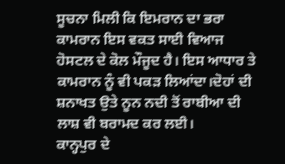ਸੂਚਨਾ ਮਿਲੀ ਕਿ ਇਮਰਾਨ ਦਾ ਭਰਾ ਕਾਮਰਾਨ ਇਸ ਵਕਤ ਸਾਈ ਵਿਆਜ ਹੋਸਟਲ ਦੇ ਕੋਲ ਮੌਜੂਦ ਹੈ। ਇਸ ਆਧਾਰ ਤੇ ਕਾਮਰਾਨ ਨੂੰ ਵੀ ਪਕੜ ਲਿਆਂਦਾ।ਦੋਹਾਂ ਦੀ ਸ਼ਨਾਖਤ ਉਤੇ ਨੂਨ ਨਦੀ ਤੋਂ ਰਾਬੀਆ ਦੀ ਲਾਸ਼ ਵੀ ਬਰਾਮਦ ਕਰ ਲਈ।
ਕਾਨ੍ਹਪੁਰ ਦੇ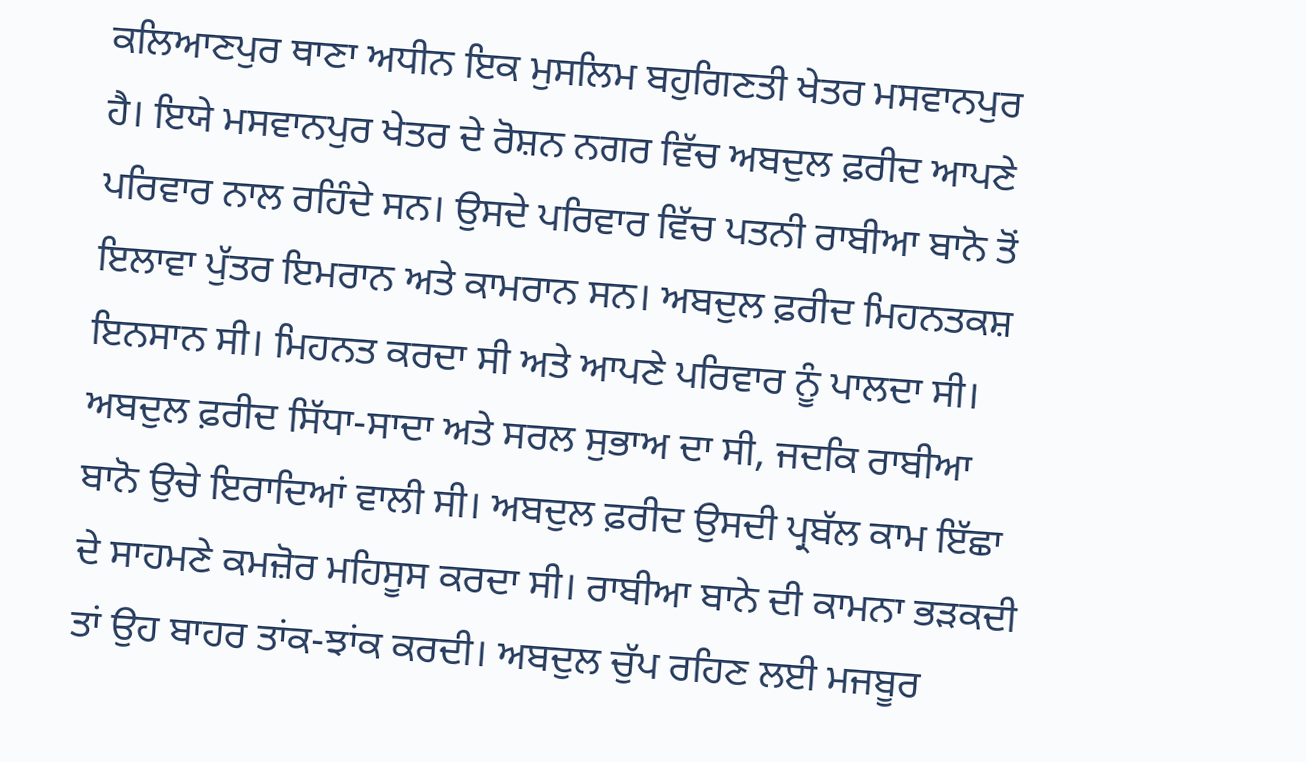ਕਲਿਆਣਪੁਰ ਥਾਣਾ ਅਧੀਨ ਇਕ ਮੁਸਲਿਮ ਬਹੁਗਿਣਤੀ ਖੇਤਰ ਮਸਵਾਨਪੁਰ ਹੈ। ਇਯੇ ਮਸਵਾਨਪੁਰ ਖੇਤਰ ਦੇ ਰੋਸ਼ਨ ਨਗਰ ਵਿੱਚ ਅਬਦੁਲ ਫ਼ਰੀਦ ਆਪਣੇ ਪਰਿਵਾਰ ਨਾਲ ਰਹਿੰਦੇ ਸਨ। ਉਸਦੇ ਪਰਿਵਾਰ ਵਿੱਚ ਪਤਨੀ ਰਾਬੀਆ ਬਾਨੋ ਤੋਂ ਇਲਾਵਾ ਪੁੱਤਰ ਇਮਰਾਨ ਅਤੇ ਕਾਮਰਾਨ ਸਨ। ਅਬਦੁਲ ਫ਼ਰੀਦ ਮਿਹਨਤਕਸ਼ ਇਨਸਾਨ ਸੀ। ਮਿਹਨਤ ਕਰਦਾ ਸੀ ਅਤੇ ਆਪਣੇ ਪਰਿਵਾਰ ਨੂੰ ਪਾਲਦਾ ਸੀ।
ਅਬਦੁਲ ਫ਼ਰੀਦ ਸਿੱਧਾ-ਸਾਦਾ ਅਤੇ ਸਰਲ ਸੁਭਾਅ ਦਾ ਸੀ, ਜਦਕਿ ਰਾਬੀਆ ਬਾਨੋ ਉਚੇ ਇਰਾਦਿਆਂ ਵਾਲੀ ਸੀ। ਅਬਦੁਲ ਫ਼ਰੀਦ ਉਸਦੀ ਪ੍ਰਬੱਲ ਕਾਮ ਇੱਛਾ ਦੇ ਸਾਹਮਣੇ ਕਮਜ਼ੋਰ ਮਹਿਸੂਸ ਕਰਦਾ ਸੀ। ਰਾਬੀਆ ਬਾਨੇ ਦੀ ਕਾਮਨਾ ਭੜਕਦੀ ਤਾਂ ਉਹ ਬਾਹਰ ਤਾਂਕ-ਝਾਂਕ ਕਰਦੀ। ਅਬਦੁਲ ਚੁੱਪ ਰਹਿਣ ਲਈ ਮਜਬੂਰ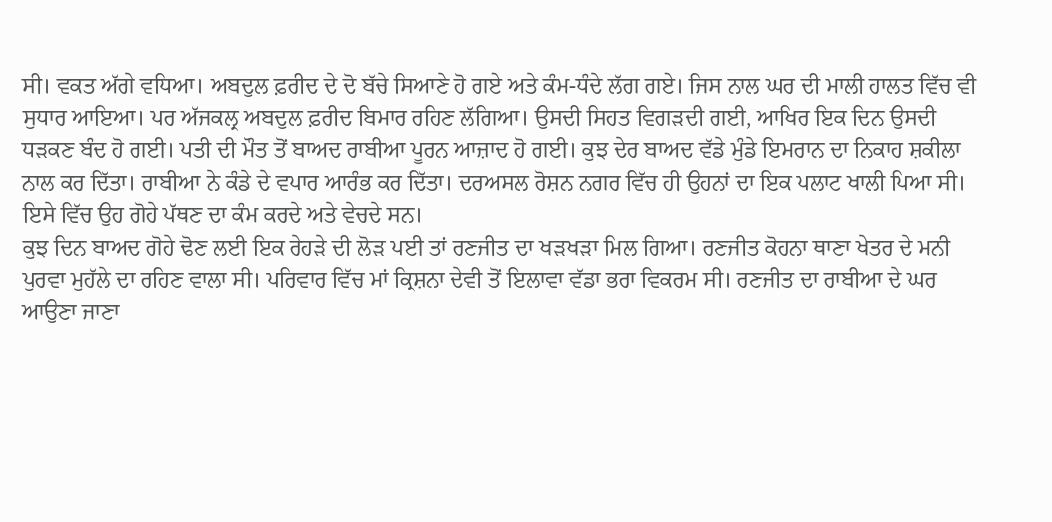ਸੀ। ਵਕਤ ਅੱਗੇ ਵਧਿਆ। ਅਬਦੁਲ ਫ਼ਰੀਦ ਦੇ ਦੋ ਬੱਚੇ ਸਿਆਣੇ ਹੋ ਗਏ ਅਤੇ ਕੰਮ-ਧੰਦੇ ਲੱਗ ਗਏ। ਜਿਸ ਨਾਲ ਘਰ ਦੀ ਮਾਲੀ ਹਾਲਤ ਵਿੱਚ ਵੀ ਸੁਧਾਰ ਆਇਆ। ਪਰ ਅੱਜਕਲ੍ਰ ਅਬਦੁਲ ਫ਼ਰੀਦ ਬਿਮਾਰ ਰਹਿਣ ਲੱਗਿਆ। ਉਸਦੀ ਸਿਹਤ ਵਿਗੜਦੀ ਗਈ, ਆਖਿਰ ਇਕ ਦਿਨ ਉਸਦੀ ਧੜਕਣ ਬੰਦ ਹੋ ਗਈ। ਪਤੀ ਦੀ ਮੌਤ ਤੋਂ ਬਾਅਦ ਰਾਬੀਆ ਪੂਰਨ ਆਜ਼ਾਦ ਹੋ ਗਈ। ਕੁਝ ਦੇਰ ਬਾਅਦ ਵੱਡੇ ਮੁੰਡੇ ਇਮਰਾਨ ਦਾ ਨਿਕਾਹ ਸ਼ਕੀਲਾ ਨਾਲ ਕਰ ਦਿੱਤਾ। ਰਾਬੀਆ ਨੇ ਕੰਡੇ ਦੇ ਵਪਾਰ ਆਰੰਭ ਕਰ ਦਿੱਤਾ। ਦਰਅਸਲ ਰੋਸ਼ਨ ਨਗਰ ਵਿੱਚ ਹੀ ਉਹਨਾਂ ਦਾ ਇਕ ਪਲਾਟ ਖਾਲੀ ਪਿਆ ਸੀ। ਇਸੇ ਵਿੱਚ ਉਹ ਗੋਹੇ ਪੱਥਣ ਦਾ ਕੰਮ ਕਰਦੇ ਅਤੇ ਵੇਚਦੇ ਸਨ।
ਕੁਝ ਦਿਨ ਬਾਅਦ ਗੋਹੇ ਢੋਣ ਲਈ ਇਕ ਰੇਹੜੇ ਦੀ ਲੋੜ ਪਈ ਤਾਂ ਰਣਜੀਤ ਦਾ ਖੜਖੜਾ ਮਿਲ ਗਿਆ। ਰਣਜੀਤ ਕੋਹਨਾ ਥਾਣਾ ਖੇਤਰ ਦੇ ਮਨੀ ਪੁਰਵਾ ਮੁਹੱਲੇ ਦਾ ਰਹਿਣ ਵਾਲਾ ਸੀ। ਪਰਿਵਾਰ ਵਿੱਚ ਮਾਂ ਕ੍ਰਿਸ਼ਨਾ ਦੇਵੀ ਤੋਂ ਇਲਾਵਾ ਵੱਡਾ ਭਰਾ ਵਿਕਰਮ ਸੀ। ਰਣਜੀਤ ਦਾ ਰਾਬੀਆ ਦੇ ਘਰ ਆਉਣਾ ਜਾਣਾ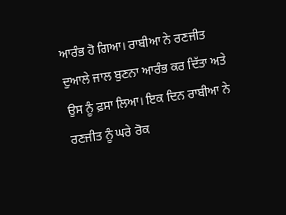ਆਰੰਭ ਹੋ ਗਿਆ। ਰਾਬੀਆ ਨੇ ਰਣਜੀਤ ਦੁਆਲੇ ਜਾਲ ਬੁਣਨਾ ਆਰੰਭ ਕਰ ਦਿੱਤਾ ਅਤੇ ਉਸ ਨੂੰ ਫ਼ਸਾ ਲਿਆ। ਇਕ ਦਿਨ ਰਾਬੀਆ ਨੇ ਰਣਜੀਤ ਨੂੰ ਘਰੇ ਰੋਕ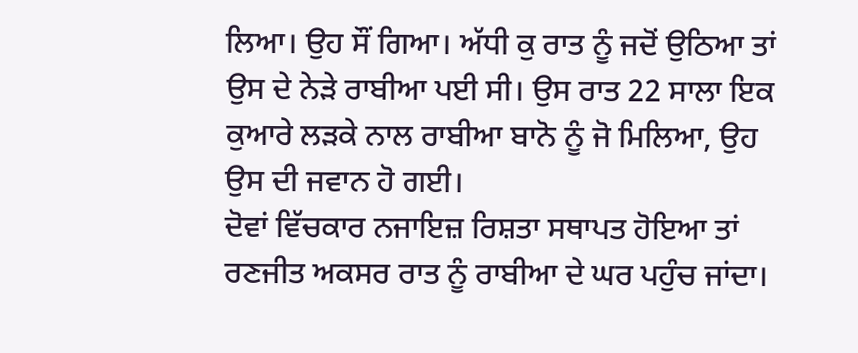ਲਿਆ। ਉਹ ਸੌਂ ਗਿਆ। ਅੱਧੀ ਕੁ ਰਾਤ ਨੂੰ ਜਦੋਂ ਉਠਿਆ ਤਾਂ ਉਸ ਦੇ ਨੇੜੇ ਰਾਬੀਆ ਪਈ ਸੀ। ਉਸ ਰਾਤ 22 ਸਾਲਾ ਇਕ ਕੁਆਰੇ ਲੜਕੇ ਨਾਲ ਰਾਬੀਆ ਬਾਨੋ ਨੂੰ ਜੋ ਮਿਲਿਆ, ਉਹ ਉਸ ਦੀ ਜਵਾਨ ਹੋ ਗਈ।
ਦੋਵਾਂ ਵਿੱਚਕਾਰ ਨਜਾਇਜ਼ ਰਿਸ਼ਤਾ ਸਥਾਪਤ ਹੋਇਆ ਤਾਂ ਰਣਜੀਤ ਅਕਸਰ ਰਾਤ ਨੂੰ ਰਾਬੀਆ ਦੇ ਘਰ ਪਹੁੰਚ ਜਾਂਦਾ।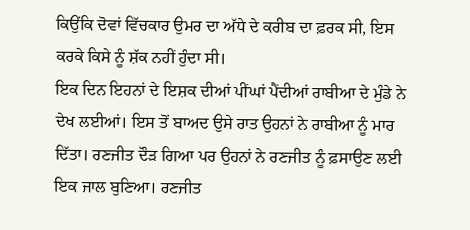ਕਿਉਂਕਿ ਦੋਵਾਂ ਵਿੱਚਕਾਰ ਉਮਰ ਦਾ ਅੱਧੇ ਦੇ ਕਰੀਬ ਦਾ ਫ਼ਰਕ ਸੀ, ਇਸ ਕਰਕੇ ਕਿਸੇ ਨੂੰ ਸ਼ੱਕ ਨਹੀਂ ਹੁੰਦਾ ਸੀ।
ਇਕ ਦਿਨ ਇਹਨਾਂ ਦੇ ਇਸ਼ਕ ਦੀਆਂ ਪੀਂਘਾਂ ਪੈਂਦੀਆਂ ਰਾਬੀਆ ਦੇ ਮੁੰਡੇ ਨੇ ਦੇਖ ਲਈਆਂ। ਇਸ ਤੋਂ ਬਾਅਦ ਉਸੇ ਰਾਤ ਉਹਨਾਂ ਨੇ ਰਾਬੀਆ ਨੂੰ ਮਾਰ ਦਿੱਤਾ। ਰਣਜੀਤ ਦੌੜ ਗਿਆ ਪਰ ਉਹਨਾਂ ਨੇ ਰਣਜੀਤ ਨੂੰ ਫ਼ਸਾਉਣ ਲਈ ਇਕ ਜਾਲ ਬੁਣਿਆ। ਰਣਜੀਤ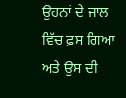ਉਹਨਾਂ ਦੇ ਜਾਲ ਵਿੱਚ ਫ਼ਸ ਗਿਆ ਅਤੇ ਉਸ ਦੀ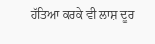ਹੱਤਿਆ ਕਰਕੇ ਵੀ ਲਾਸ਼ ਦੂਰ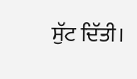ਸੁੱਟ ਦਿੱਤੀ।